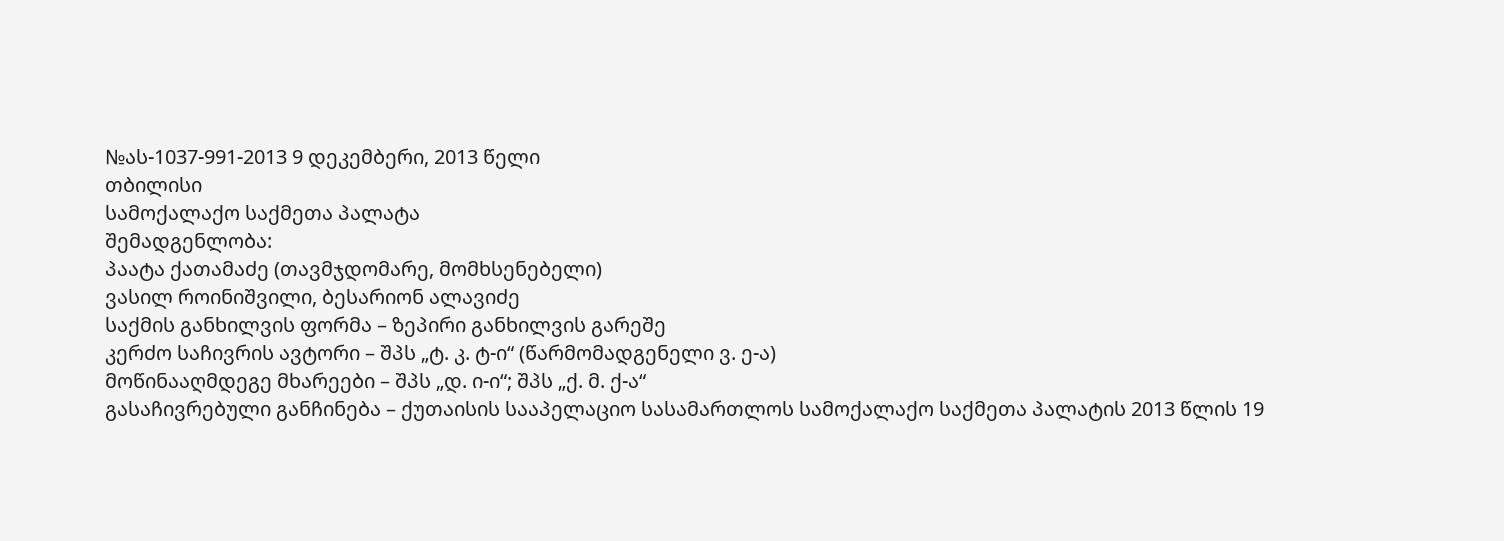№ას-1037-991-2013 9 დეკემბერი, 2013 წელი
თბილისი
სამოქალაქო საქმეთა პალატა
შემადგენლობა:
პაატა ქათამაძე (თავმჯდომარე, მომხსენებელი)
ვასილ როინიშვილი, ბესარიონ ალავიძე
საქმის განხილვის ფორმა – ზეპირი განხილვის გარეშე
კერძო საჩივრის ავტორი – შპს „ტ. კ. ტ-ი“ (წარმომადგენელი ვ. ე-ა)
მოწინააღმდეგე მხარეები – შპს „დ. ი-ი“; შპს „ქ. მ. ქ-ა“
გასაჩივრებული განჩინება – ქუთაისის სააპელაციო სასამართლოს სამოქალაქო საქმეთა პალატის 2013 წლის 19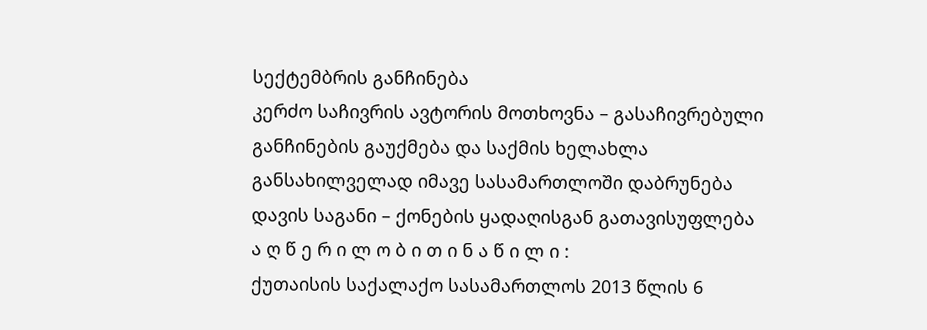სექტემბრის განჩინება
კერძო საჩივრის ავტორის მოთხოვნა – გასაჩივრებული განჩინების გაუქმება და საქმის ხელახლა განსახილველად იმავე სასამართლოში დაბრუნება
დავის საგანი – ქონების ყადაღისგან გათავისუფლება
ა ღ წ ე რ ი ლ ო ბ ი თ ი ნ ა წ ი ლ ი :
ქუთაისის საქალაქო სასამართლოს 2013 წლის 6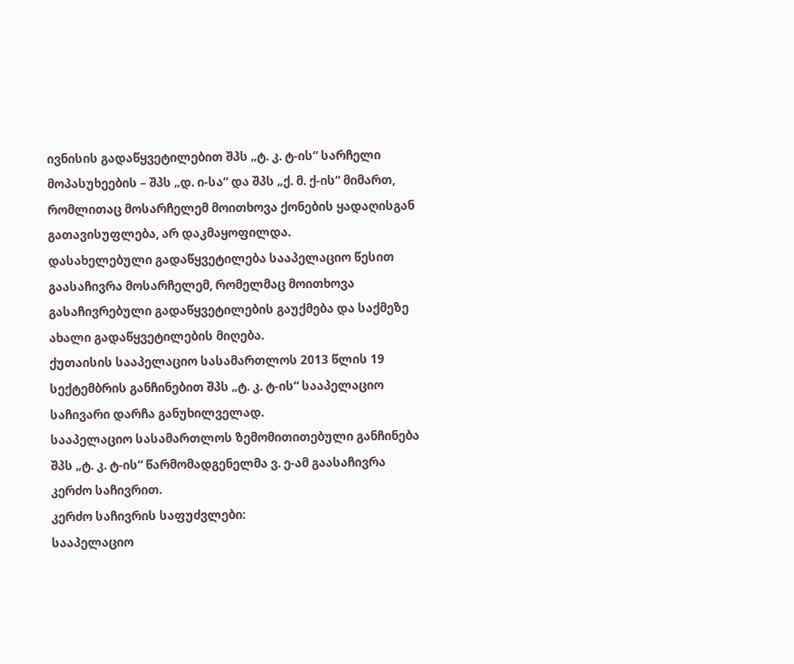ივნისის გადაწყვეტილებით შპს „ტ. კ. ტ-ის“ სარჩელი მოპასუხეების – შპს „დ. ი-სა“ და შპს „ქ. მ. ქ-ის“ მიმართ, რომლითაც მოსარჩელემ მოითხოვა ქონების ყადაღისგან გათავისუფლება, არ დაკმაყოფილდა.
დასახელებული გადაწყვეტილება სააპელაციო წესით გაასაჩივრა მოსარჩელემ, რომელმაც მოითხოვა გასაჩივრებული გადაწყვეტილების გაუქმება და საქმეზე ახალი გადაწყვეტილების მიღება.
ქუთაისის სააპელაციო სასამართლოს 2013 წლის 19 სექტემბრის განჩინებით შპს „ტ. კ. ტ-ის“ სააპელაციო საჩივარი დარჩა განუხილველად.
სააპელაციო სასამართლოს ზემომითითებული განჩინება შპს „ტ. კ. ტ-ის“ წარმომადგენელმა ვ. ე-ამ გაასაჩივრა კერძო საჩივრით.
კერძო საჩივრის საფუძვლები:
სააპელაციო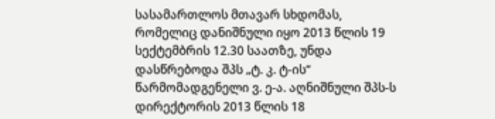სასამართლოს მთავარ სხდომას, რომელიც დანიშნული იყო 2013 წლის 19 სექტემბრის 12.30 საათზე, უნდა დასწრებოდა შპს „ტ. კ. ტ-ის“ წარმომადგენელი ვ. ე-ა. აღნიშნული შპს-ს დირექტორის 2013 წლის 18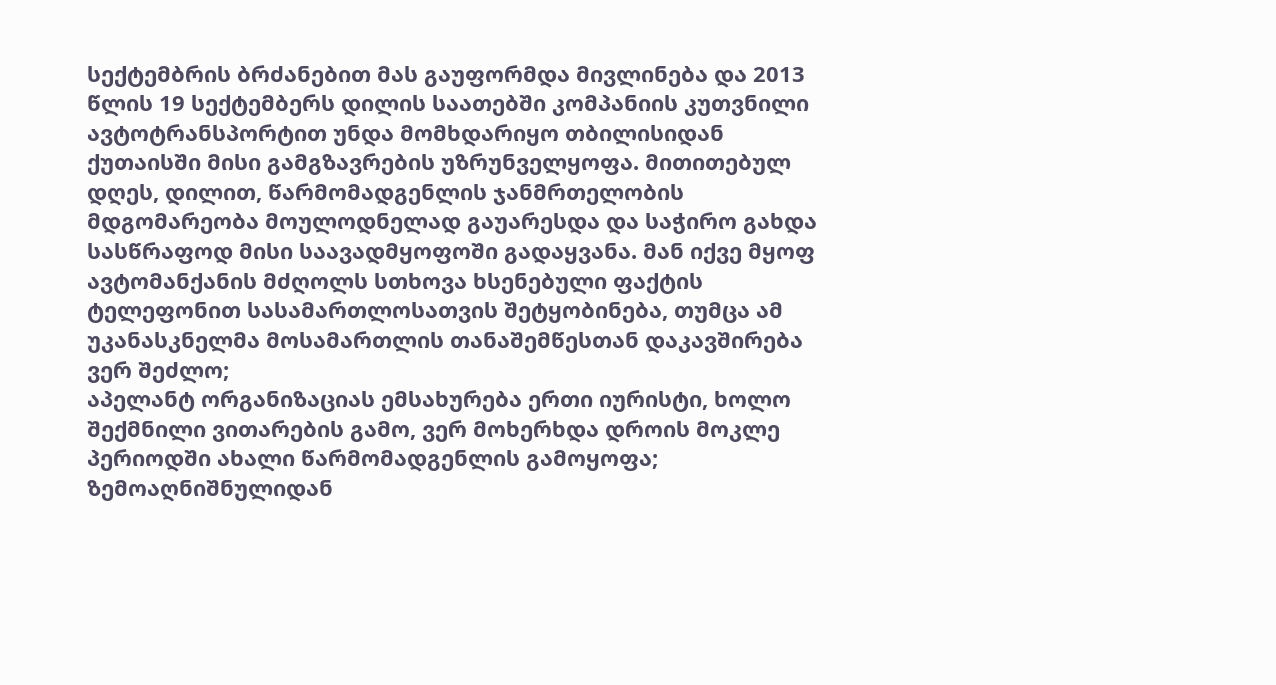სექტემბრის ბრძანებით მას გაუფორმდა მივლინება და 2013 წლის 19 სექტემბერს დილის საათებში კომპანიის კუთვნილი ავტოტრანსპორტით უნდა მომხდარიყო თბილისიდან ქუთაისში მისი გამგზავრების უზრუნველყოფა. მითითებულ დღეს, დილით, წარმომადგენლის ჯანმრთელობის მდგომარეობა მოულოდნელად გაუარესდა და საჭირო გახდა სასწრაფოდ მისი საავადმყოფოში გადაყვანა. მან იქვე მყოფ ავტომანქანის მძღოლს სთხოვა ხსენებული ფაქტის ტელეფონით სასამართლოსათვის შეტყობინება, თუმცა ამ უკანასკნელმა მოსამართლის თანაშემწესთან დაკავშირება ვერ შეძლო;
აპელანტ ორგანიზაციას ემსახურება ერთი იურისტი, ხოლო შექმნილი ვითარების გამო, ვერ მოხერხდა დროის მოკლე პერიოდში ახალი წარმომადგენლის გამოყოფა;
ზემოაღნიშნულიდან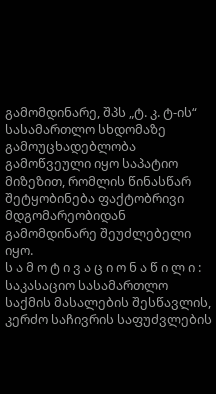გამომდინარე, შპს „ტ. კ. ტ-ის“ სასამართლო სხდომაზე გამოუცხადებლობა გამოწვეული იყო საპატიო მიზეზით, რომლის წინასწარ შეტყობინება ფაქტობრივი მდგომარეობიდან გამომდინარე შეუძლებელი იყო.
ს ა მ ო ტ ი ვ ა ც ი ო ნ ა წ ი ლ ი :
საკასაციო სასამართლო საქმის მასალების შესწავლის, კერძო საჩივრის საფუძვლების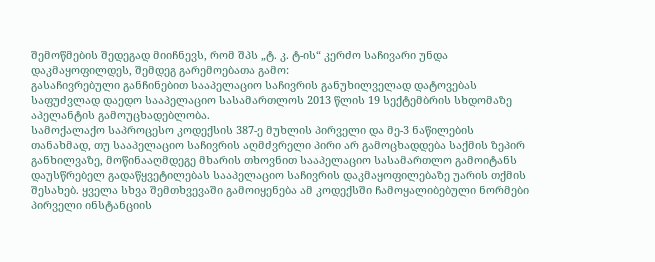შემოწმების შედეგად მიიჩნევს, რომ შპს „ტ. კ. ტ-ის“ კერძო საჩივარი უნდა დაკმაყოფილდეს, შემდეგ გარემოებათა გამო:
გასაჩივრებული განჩინებით სააპელაციო საჩივრის განუხილველად დატოვებას საფუძვლად დაედო სააპელაციო სასამართლოს 2013 წლის 19 სექტემბრის სხდომაზე აპელანტის გამოუცხადებლობა.
სამოქალაქო საპროცესო კოდექსის 387-ე მუხლის პირველი და მე-3 ნაწილების თანახმად, თუ სააპელაციო საჩივრის აღმძვრელი პირი არ გამოცხადდება საქმის ზეპირ განხილვაზე, მოწინააღმდეგე მხარის თხოვნით სააპელაციო სასამართლო გამოიტანს დაუსწრებელ გადაწყვეტილებას სააპელაციო საჩივრის დაკმაყოფილებაზე უარის თქმის შესახებ. ყველა სხვა შემთხვევაში გამოიყენება ამ კოდექსში ჩამოყალიბებული ნორმები პირველი ინსტანციის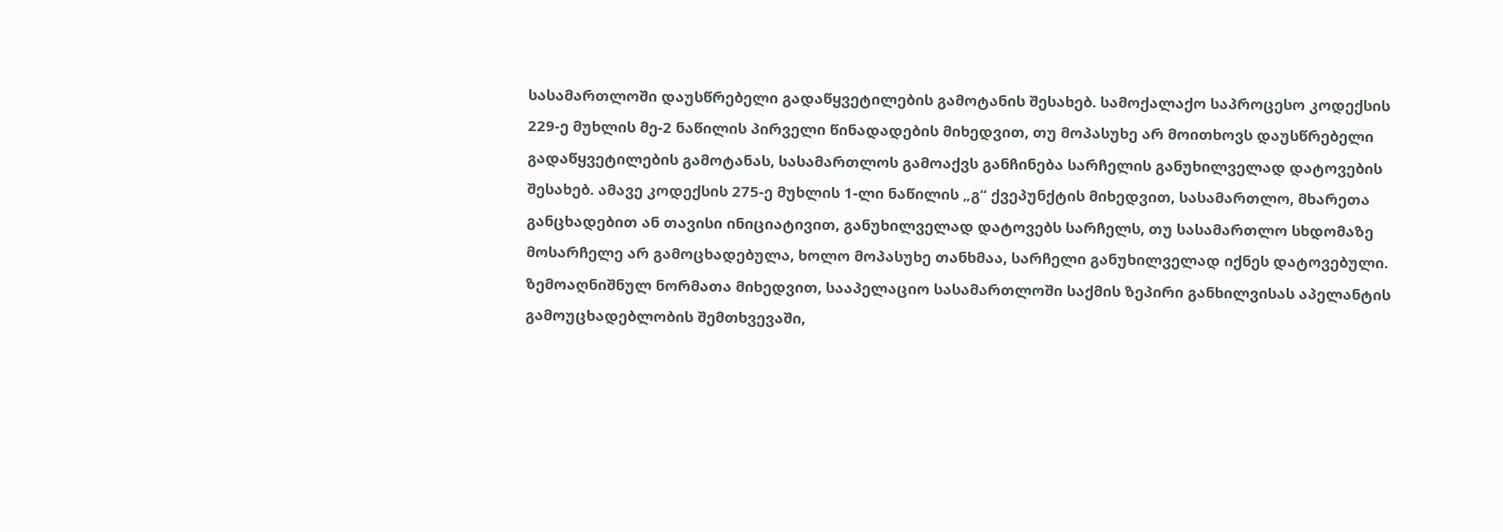სასამართლოში დაუსწრებელი გადაწყვეტილების გამოტანის შესახებ. სამოქალაქო საპროცესო კოდექსის 229-ე მუხლის მე-2 ნაწილის პირველი წინადადების მიხედვით, თუ მოპასუხე არ მოითხოვს დაუსწრებელი გადაწყვეტილების გამოტანას, სასამართლოს გამოაქვს განჩინება სარჩელის განუხილველად დატოვების შესახებ. ამავე კოდექსის 275-ე მუხლის 1-ლი ნაწილის „გ“ ქვეპუნქტის მიხედვით, სასამართლო, მხარეთა განცხადებით ან თავისი ინიციატივით, განუხილველად დატოვებს სარჩელს, თუ სასამართლო სხდომაზე მოსარჩელე არ გამოცხადებულა, ხოლო მოპასუხე თანხმაა, სარჩელი განუხილველად იქნეს დატოვებული.
ზემოაღნიშნულ ნორმათა მიხედვით, სააპელაციო სასამართლოში საქმის ზეპირი განხილვისას აპელანტის გამოუცხადებლობის შემთხვევაში,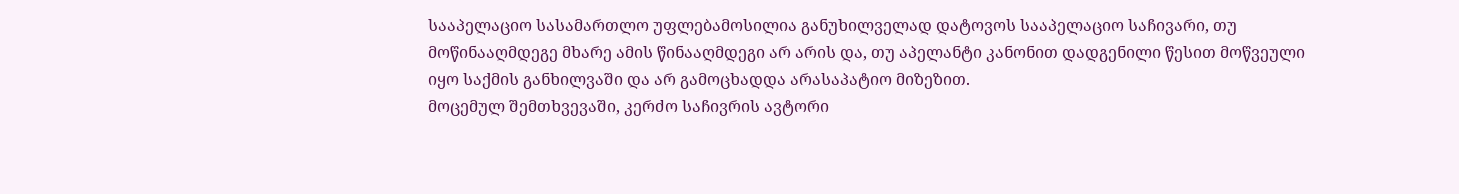სააპელაციო სასამართლო უფლებამოსილია განუხილველად დატოვოს სააპელაციო საჩივარი, თუ მოწინააღმდეგე მხარე ამის წინააღმდეგი არ არის და, თუ აპელანტი კანონით დადგენილი წესით მოწვეული იყო საქმის განხილვაში და არ გამოცხადდა არასაპატიო მიზეზით.
მოცემულ შემთხვევაში, კერძო საჩივრის ავტორი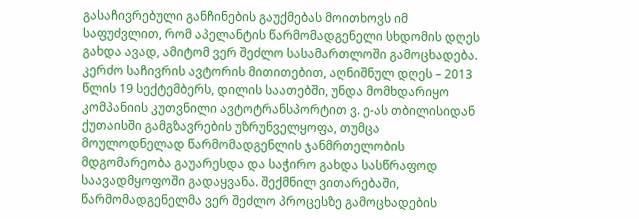გასაჩივრებული განჩინების გაუქმებას მოითხოვს იმ საფუძვლით, რომ აპელანტის წარმომადგენელი სხდომის დღეს გახდა ავად, ამიტომ ვერ შეძლო სასამართლოში გამოცხადება. კერძო საჩივრის ავტორის მითითებით, აღნიშნულ დღეს – 2013 წლის 19 სექტემბერს, დილის საათებში, უნდა მომხდარიყო კომპანიის კუთვნილი ავტოტრანსპორტით ვ. ე-ას თბილისიდან ქუთაისში გამგზავრების უზრუნველყოფა, თუმცა მოულოდნელად წარმომადგენლის ჯანმრთელობის მდგომარეობა გაუარესდა და საჭირო გახდა სასწრაფოდ საავადმყოფოში გადაყვანა. შექმნილ ვითარებაში, წარმომადგენელმა ვერ შეძლო პროცესზე გამოცხადების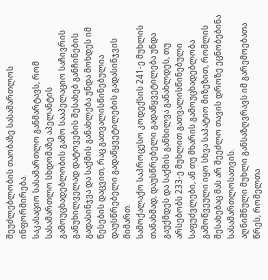შეუძლებლობის თაობაზე სასამართლოს ინფორმირება.
საკასაციო სასამართლო განმარტავს, რომ სასამართლო სხდომაზე აპელანტის გამოუცხადებლობის გამო სააპელაციო საჩივრის განუხილველად დატოვების შესახებ განჩინების გადასინჯვა და საქმის განახლება უნდა მოხდეს იმ წესების დაცვით, რაც გათვალისწინებულია დაუსწრებელი გადაწყვეტილების გადასინჯვის მიმართ.
სამოქალაქო საპროცესო კოდექსის 241-ე მუხლის თანახმად, დაუსწრებელი გადაწყვეტილება უნდა გაუქმდეს და საქმის განხილვა განახლდეს, თუ არსებობს 233-ე მუხლით გათვალისწინებული საფუძვლები, ან თუ მხარის გამოუცხადებლობა გამოწვეული იყო სხვა საპატიო მიზეზით, რომლის შესახებაც მას არ შეეძლო თავის დროზე ეცნობებინა სასამართლოსათვის.
აღნიშნული მუხლი განსაზღვრავს იმ გარემოებათა წრეს, რომელთა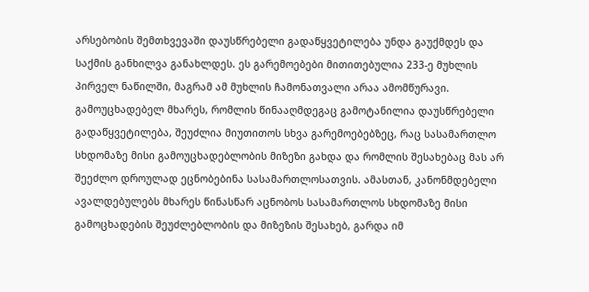არსებობის შემთხვევაში დაუსწრებელი გადაწყვეტილება უნდა გაუქმდეს და საქმის განხილვა განახლდეს. ეს გარემოებები მითითებულია 233-ე მუხლის პირველ ნაწილში, მაგრამ ამ მუხლის ჩამონათვალი არაა ამომწურავი. გამოუცხადებელ მხარეს, რომლის წინააღმდეგაც გამოტანილია დაუსწრებელი გადაწყვეტილება, შეუძლია მიუთითოს სხვა გარემოებებზეც, რაც სასამართლო სხდომაზე მისი გამოუცხადებლობის მიზეზი გახდა და რომლის შესახებაც მას არ შეეძლო დროულად ეცნობებინა სასამართლოსათვის. ამასთან, კანონმდებელი ავალდებულებს მხარეს წინასწარ აცნობოს სასამართლოს სხდომაზე მისი გამოცხადების შეუძლებლობის და მიზეზის შესახებ, გარდა იმ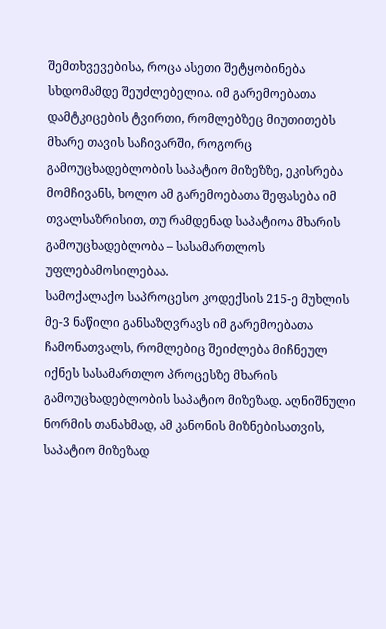შემთხვევებისა, როცა ასეთი შეტყობინება სხდომამდე შეუძლებელია. იმ გარემოებათა დამტკიცების ტვირთი, რომლებზეც მიუთითებს მხარე თავის საჩივარში, როგორც გამოუცხადებლობის საპატიო მიზეზზე, ეკისრება მომჩივანს, ხოლო ამ გარემოებათა შეფასება იმ თვალსაზრისით, თუ რამდენად საპატიოა მხარის გამოუცხადებლობა – სასამართლოს უფლებამოსილებაა.
სამოქალაქო საპროცესო კოდექსის 215-ე მუხლის მე-3 ნაწილი განსაზღვრავს იმ გარემოებათა ჩამონათვალს, რომლებიც შეიძლება მიჩნეულ იქნეს სასამართლო პროცესზე მხარის გამოუცხადებლობის საპატიო მიზეზად. აღნიშნული ნორმის თანახმად, ამ კანონის მიზნებისათვის, საპატიო მიზეზად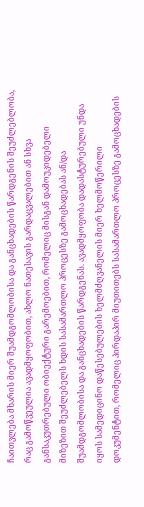ჩაითვლება მხარის მიერ შუამდგომლობისა და განცხადების წარდგენის შეუძლებლობა, რაც გამოწვეულია ავადმყოფობით, ახლო ნათესავის გარდაცვალებით ან სხვა განსაკუთრებული ობიექტური გარემოებით, რომელიც მისგან დამოუკიდებელი მიზეზით შეუძლებელს ხდის სასამართლო პროცესზე გამოცხადებას ან/და შუამდგომლობისა და განცხადების წარდგენას. ავადმყოფობა დადასტურებული უნდა იყოს სამედიცინო დაწესებულების ხელმძღვანელის მიერ ხელმოწერილი დოკუმენტით, რომელიც პირდაპირ მიუთითებს სასამართლო პროცესზე გამოცხადების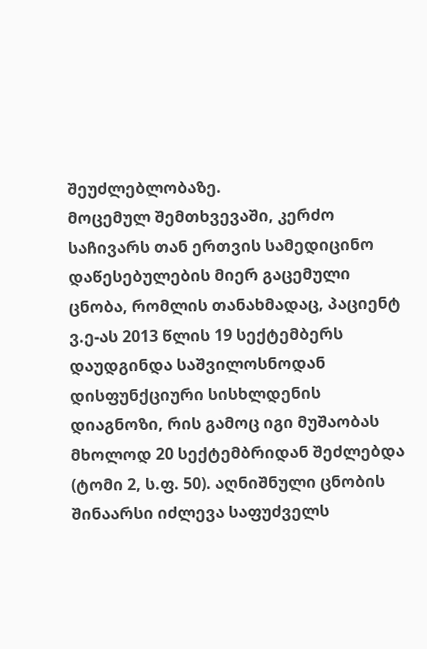შეუძლებლობაზე.
მოცემულ შემთხვევაში, კერძო საჩივარს თან ერთვის სამედიცინო დაწესებულების მიერ გაცემული ცნობა, რომლის თანახმადაც, პაციენტ ვ.ე-ას 2013 წლის 19 სექტემბერს დაუდგინდა საშვილოსნოდან დისფუნქციური სისხლდენის დიაგნოზი, რის გამოც იგი მუშაობას მხოლოდ 20 სექტემბრიდან შეძლებდა (ტომი 2, ს.ფ. 50). აღნიშნული ცნობის შინაარსი იძლევა საფუძველს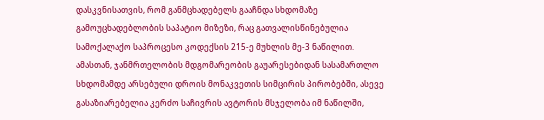დასკვნისათვის, რომ განმცხადებელს გააჩნდა სხდომაზე გამოუცხადებლობის საპატიო მიზეზი, რაც გათვალისწინებულია სამოქალაქო საპროცესო კოდექსის 215-ე მუხლის მე-3 ნაწილით. ამასთან, ჯანმრთელობის მდგომარეობის გაუარესებიდან სასამართლო სხდომამდე არსებული დროის მონაკვეთის სიმცირის პირობებში, ასევე გასაზიარებელია კერძო საჩივრის ავტორის მსჯელობა იმ ნაწილში,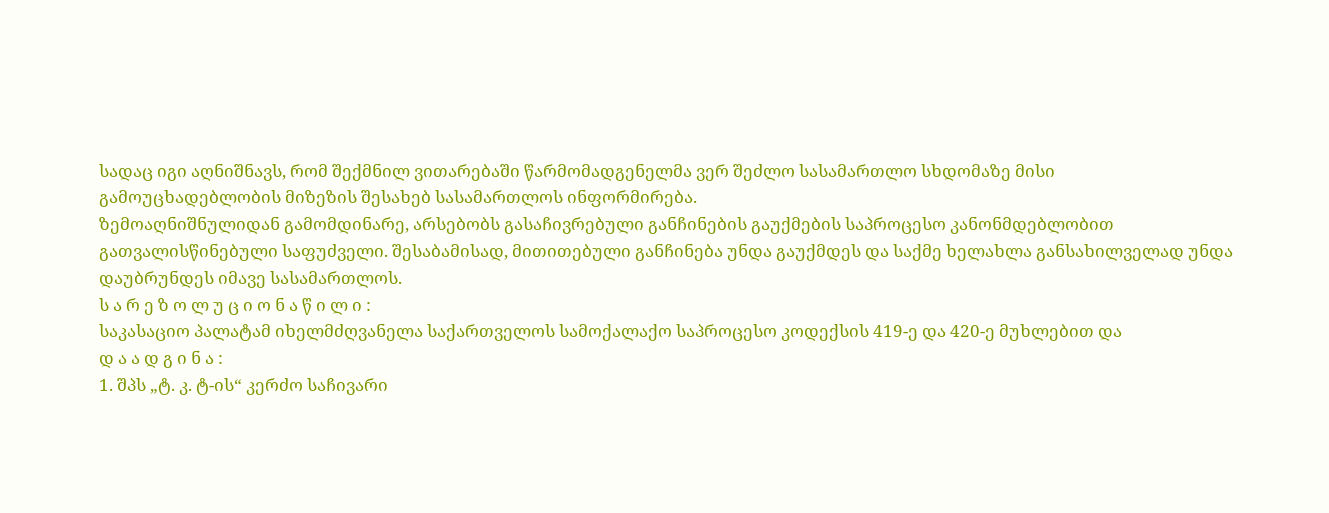სადაც იგი აღნიშნავს, რომ შექმნილ ვითარებაში წარმომადგენელმა ვერ შეძლო სასამართლო სხდომაზე მისი გამოუცხადებლობის მიზეზის შესახებ სასამართლოს ინფორმირება.
ზემოაღნიშნულიდან გამომდინარე, არსებობს გასაჩივრებული განჩინების გაუქმების საპროცესო კანონმდებლობით გათვალისწინებული საფუძველი. შესაბამისად, მითითებული განჩინება უნდა გაუქმდეს და საქმე ხელახლა განსახილველად უნდა დაუბრუნდეს იმავე სასამართლოს.
ს ა რ ე ზ ო ლ უ ც ი ო ნ ა წ ი ლ ი :
საკასაციო პალატამ იხელმძღვანელა საქართველოს სამოქალაქო საპროცესო კოდექსის 419-ე და 420-ე მუხლებით და
დ ა ა დ გ ი ნ ა :
1. შპს „ტ. კ. ტ-ის“ კერძო საჩივარი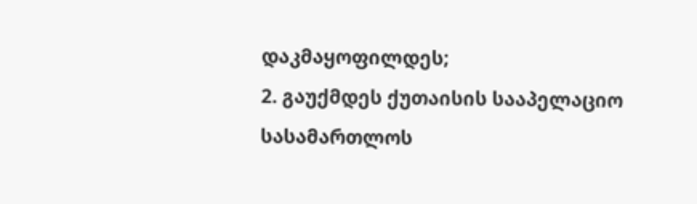დაკმაყოფილდეს;
2. გაუქმდეს ქუთაისის სააპელაციო სასამართლოს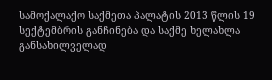სამოქალაქო საქმეთა პალატის 2013 წლის 19 სექტემბრის განჩინება და საქმე ხელახლა განსახილველად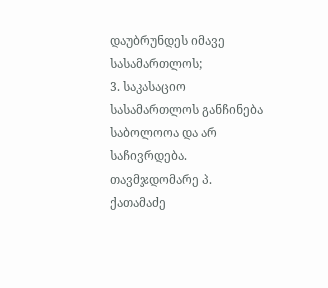დაუბრუნდეს იმავე სასამართლოს;
3. საკასაციო სასამართლოს განჩინება საბოლოოა და არ საჩივრდება.
თავმჯდომარე პ. ქათამაძე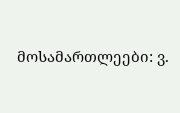მოსამართლეები: ვ.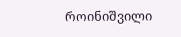როინიშვილი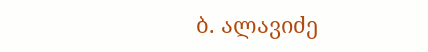ბ. ალავიძე